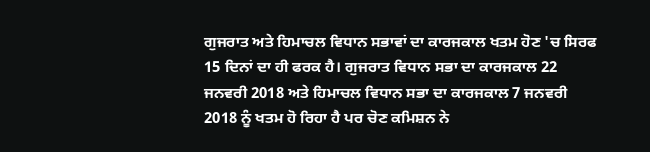ਗੁਜਰਾਤ ਅਤੇ ਹਿਮਾਚਲ ਵਿਧਾਨ ਸਭਾਵਾਂ ਦਾ ਕਾਰਜਕਾਲ ਖਤਮ ਹੋਣ 'ਚ ਸਿਰਫ 15 ਦਿਨਾਂ ਦਾ ਹੀ ਫਰਕ ਹੈ। ਗੁਜਰਾਤ ਵਿਧਾਨ ਸਭਾ ਦਾ ਕਾਰਜਕਾਲ 22 ਜਨਵਰੀ 2018 ਅਤੇ ਹਿਮਾਚਲ ਵਿਧਾਨ ਸਭਾ ਦਾ ਕਾਰਜਕਾਲ 7 ਜਨਵਰੀ 2018 ਨੂੰ ਖਤਮ ਹੋ ਰਿਹਾ ਹੈ ਪਰ ਚੋਣ ਕਮਿਸ਼ਨ ਨੇ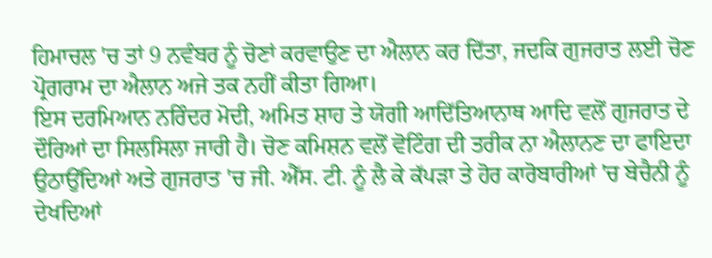ਹਿਮਾਚਲ 'ਚ ਤਾਂ 9 ਨਵੰਬਰ ਨੂੰ ਚੋਣਾਂ ਕਰਵਾਉਣ ਦਾ ਐਲਾਨ ਕਰ ਦਿੱਤਾ, ਜਦਕਿ ਗੁਜਰਾਤ ਲਈ ਚੋਣ ਪ੍ਰੋਗਰਾਮ ਦਾ ਐਲਾਨ ਅਜੇ ਤਕ ਨਹੀਂ ਕੀਤਾ ਗਿਆ।
ਇਸ ਦਰਮਿਆਨ ਨਰਿੰਦਰ ਮੋਦੀ, ਅਮਿਤ ਸ਼ਾਹ ਤੇ ਯੋਗੀ ਆਦਿੱਤਿਆਨਾਥ ਆਦਿ ਵਲੋਂ ਗੁਜਰਾਤ ਦੇ ਦੌਰਿਆਂ ਦਾ ਸਿਲਸਿਲਾ ਜਾਰੀ ਹੈ। ਚੋਣ ਕਮਿਸ਼ਨ ਵਲੋਂ ਵੋਟਿੰਗ ਦੀ ਤਰੀਕ ਨਾ ਐਲਾਨਣ ਦਾ ਫਾਇਦਾ ਉਠਾਉਂਦਿਆਂ ਅਤੇ ਗੁਜਰਾਤ 'ਚ ਜੀ. ਐੱਸ. ਟੀ. ਨੂੰ ਲੈ ਕੇ ਕੱਪੜਾ ਤੇ ਹੋਰ ਕਾਰੋਬਾਰੀਆਂ 'ਚ ਬੇਚੈਨੀ ਨੂੰ ਦੇਖਦਿਆਂ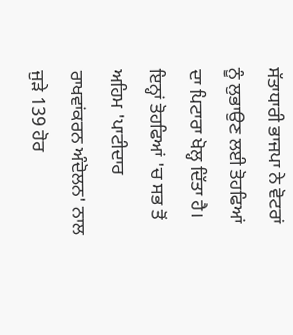ਸੱਤਾਧਾਰੀ ਭਾਜਪਾ ਨੇ ਵੋਟਰਾਂ ਨੂੰ ਲੁਭਾਉਣ ਲਈ ਤੋਹਫਿਆਂ ਦਾ ਪਿਟਾਰਾ ਖੋਲ੍ਹ ਦਿੱਤਾ ਹੈ।
ਇਨ੍ਹਾਂ ਤੋਹਫਿਆਂ 'ਚ ਸਭ ਤੋਂ ਅਹਿਮ 'ਪਾਟੀਦਾਰ ਰਾਖਵਾਂਕਰਨ ਅੰਦੋਲਨ' ਨਾਲ ਜੁੜੇ 139 ਹੋਰ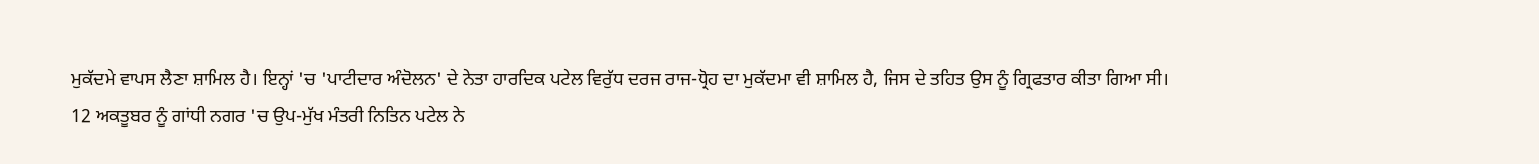ਮੁਕੱਦਮੇ ਵਾਪਸ ਲੈਣਾ ਸ਼ਾਮਿਲ ਹੈ। ਇਨ੍ਹਾਂ 'ਚ 'ਪਾਟੀਦਾਰ ਅੰਦੋਲਨ' ਦੇ ਨੇਤਾ ਹਾਰਦਿਕ ਪਟੇਲ ਵਿਰੁੱਧ ਦਰਜ ਰਾਜ-ਧ੍ਰੋਹ ਦਾ ਮੁਕੱਦਮਾ ਵੀ ਸ਼ਾਮਿਲ ਹੈ, ਜਿਸ ਦੇ ਤਹਿਤ ਉਸ ਨੂੰ ਗ੍ਰਿਫਤਾਰ ਕੀਤਾ ਗਿਆ ਸੀ।
12 ਅਕਤੂਬਰ ਨੂੰ ਗਾਂਧੀ ਨਗਰ 'ਚ ਉਪ-ਮੁੱਖ ਮੰਤਰੀ ਨਿਤਿਨ ਪਟੇਲ ਨੇ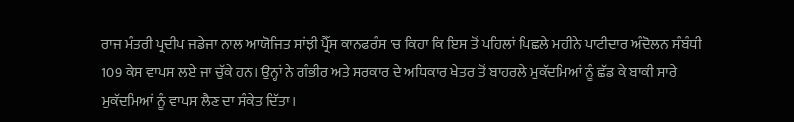ਰਾਜ ਮੰਤਰੀ ਪ੍ਰਦੀਪ ਜਡੇਜਾ ਨਾਲ ਆਯੋਜਿਤ ਸਾਂਝੀ ਪ੍ਰੈੱਸ ਕਾਨਫਰੰਸ 'ਚ ਕਿਹਾ ਕਿ ਇਸ ਤੋਂ ਪਹਿਲਾਂ ਪਿਛਲੇ ਮਹੀਨੇ ਪਾਟੀਦਾਰ ਅੰਦੋਲਨ ਸੰਬੰਧੀ 109 ਕੇਸ ਵਾਪਸ ਲਏ ਜਾ ਚੁੱਕੇ ਹਨ। ਉਨ੍ਹਾਂ ਨੇ ਗੰਭੀਰ ਅਤੇ ਸਰਕਾਰ ਦੇ ਅਧਿਕਾਰ ਖੇਤਰ ਤੋਂ ਬਾਹਰਲੇ ਮੁਕੱਦਮਿਆਂ ਨੂੰ ਛੱਡ ਕੇ ਬਾਕੀ ਸਾਰੇ ਮੁਕੱਦਮਿਆਂ ਨੂੰ ਵਾਪਸ ਲੈਣ ਦਾ ਸੰਕੇਤ ਦਿੱਤਾ।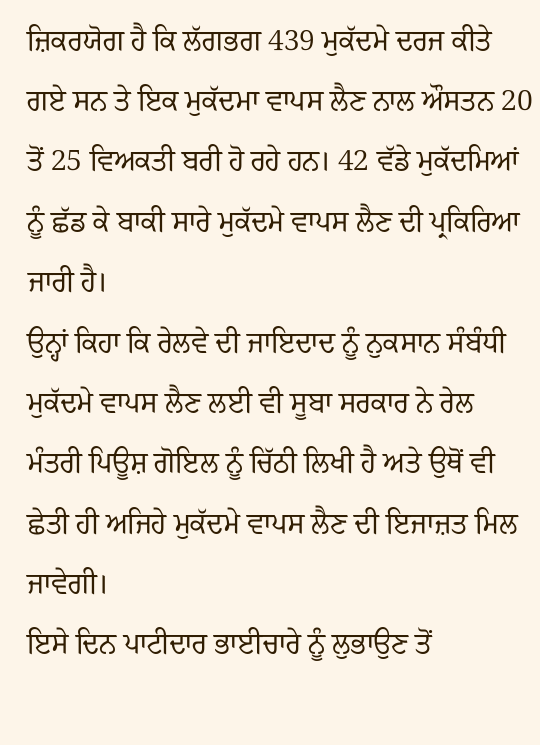ਜ਼ਿਕਰਯੋਗ ਹੈ ਕਿ ਲੱਗਭਗ 439 ਮੁਕੱਦਮੇ ਦਰਜ ਕੀਤੇ ਗਏ ਸਨ ਤੇ ਇਕ ਮੁਕੱਦਮਾ ਵਾਪਸ ਲੈਣ ਨਾਲ ਔਸਤਨ 20 ਤੋਂ 25 ਵਿਅਕਤੀ ਬਰੀ ਹੋ ਰਹੇ ਹਨ। 42 ਵੱਡੇ ਮੁਕੱਦਮਿਆਂ ਨੂੰ ਛੱਡ ਕੇ ਬਾਕੀ ਸਾਰੇ ਮੁਕੱਦਮੇ ਵਾਪਸ ਲੈਣ ਦੀ ਪ੍ਰਕਿਰਿਆ ਜਾਰੀ ਹੈ।
ਉਨ੍ਹਾਂ ਕਿਹਾ ਕਿ ਰੇਲਵੇ ਦੀ ਜਾਇਦਾਦ ਨੂੰ ਨੁਕਸਾਨ ਸੰਬੰਧੀ ਮੁਕੱਦਮੇ ਵਾਪਸ ਲੈਣ ਲਈ ਵੀ ਸੂਬਾ ਸਰਕਾਰ ਨੇ ਰੇਲ ਮੰਤਰੀ ਪਿਊਸ਼ ਗੋਇਲ ਨੂੰ ਚਿੱਠੀ ਲਿਖੀ ਹੈ ਅਤੇ ਉਥੋਂ ਵੀ ਛੇਤੀ ਹੀ ਅਜਿਹੇ ਮੁਕੱਦਮੇ ਵਾਪਸ ਲੈਣ ਦੀ ਇਜਾਜ਼ਤ ਮਿਲ ਜਾਵੇਗੀ।
ਇਸੇ ਦਿਨ ਪਾਟੀਦਾਰ ਭਾਈਚਾਰੇ ਨੂੰ ਲੁਭਾਉਣ ਤੋਂ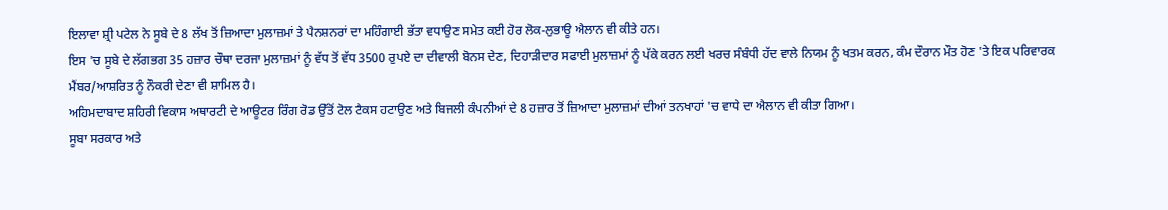ਇਲਾਵਾ ਸ਼੍ਰੀ ਪਟੇਲ ਨੇ ਸੂਬੇ ਦੇ 8 ਲੱਖ ਤੋਂ ਜ਼ਿਆਦਾ ਮੁਲਾਜ਼ਮਾਂ ਤੇ ਪੈਨਸ਼ਨਰਾਂ ਦਾ ਮਹਿੰਗਾਈ ਭੱਤਾ ਵਧਾਉਣ ਸਮੇਤ ਕਈ ਹੋਰ ਲੋਕ-ਲੁਭਾਊ ਐਲਾਨ ਵੀ ਕੀਤੇ ਹਨ।
ਇਸ 'ਚ ਸੂਬੇ ਦੇ ਲੱਗਭਗ 35 ਹਜ਼ਾਰ ਚੌਥਾ ਦਰਜਾ ਮੁਲਾਜ਼ਮਾਂ ਨੂੰ ਵੱਧ ਤੋਂ ਵੱਧ 3500 ਰੁਪਏ ਦਾ ਦੀਵਾਲੀ ਬੋਨਸ ਦੇਣ, ਦਿਹਾੜੀਦਾਰ ਸਫਾਈ ਮੁਲਾਜ਼ਮਾਂ ਨੂੰ ਪੱਕੇ ਕਰਨ ਲਈ ਖਰਚ ਸੰਬੰਧੀ ਹੱਦ ਵਾਲੇ ਨਿਯਮ ਨੂੰ ਖਤਮ ਕਰਨ, ਕੰਮ ਦੌਰਾਨ ਮੌਤ ਹੋਣ 'ਤੇ ਇਕ ਪਰਿਵਾਰਕ ਮੈਂਬਰ/ਆਸ਼ਰਿਤ ਨੂੰ ਨੌਕਰੀ ਦੇਣਾ ਵੀ ਸ਼ਾਮਿਲ ਹੈ।
ਅਹਿਮਦਾਬਾਦ ਸ਼ਹਿਰੀ ਵਿਕਾਸ ਅਥਾਰਟੀ ਦੇ ਆਊਟਰ ਰਿੰਗ ਰੋਡ ਉੱਤੋਂ ਟੋਲ ਟੈਕਸ ਹਟਾਉਣ ਅਤੇ ਬਿਜਲੀ ਕੰਪਨੀਆਂ ਦੇ 8 ਹਜ਼ਾਰ ਤੋਂ ਜ਼ਿਆਦਾ ਮੁਲਾਜ਼ਮਾਂ ਦੀਆਂ ਤਨਖਾਹਾਂ 'ਚ ਵਾਧੇ ਦਾ ਐਲਾਨ ਵੀ ਕੀਤਾ ਗਿਆ।
ਸੂਬਾ ਸਰਕਾਰ ਅਤੇ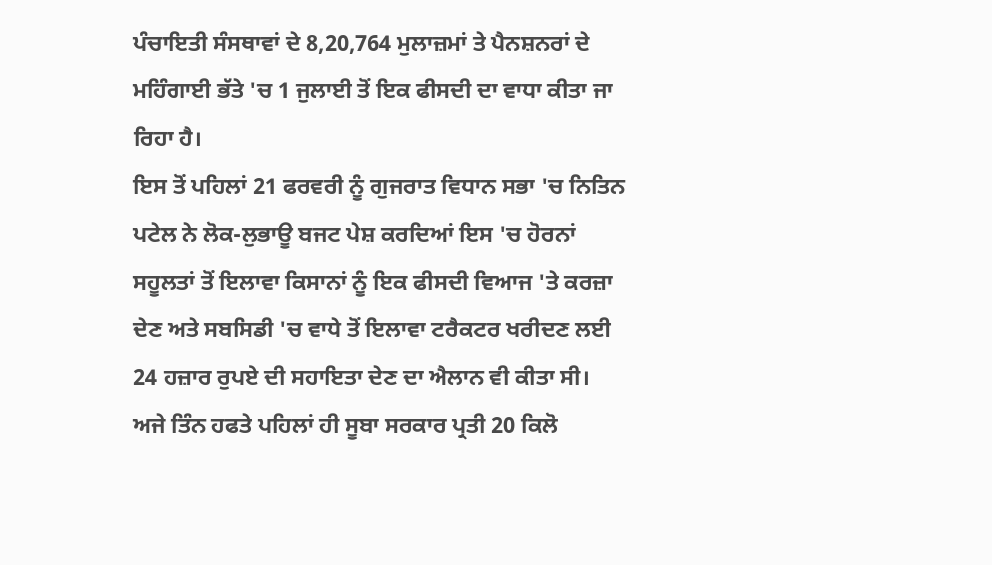ਪੰਚਾਇਤੀ ਸੰਸਥਾਵਾਂ ਦੇ 8,20,764 ਮੁਲਾਜ਼ਮਾਂ ਤੇ ਪੈਨਸ਼ਨਰਾਂ ਦੇ ਮਹਿੰਗਾਈ ਭੱਤੇ 'ਚ 1 ਜੁਲਾਈ ਤੋਂ ਇਕ ਫੀਸਦੀ ਦਾ ਵਾਧਾ ਕੀਤਾ ਜਾ ਰਿਹਾ ਹੈ।
ਇਸ ਤੋਂ ਪਹਿਲਾਂ 21 ਫਰਵਰੀ ਨੂੰ ਗੁਜਰਾਤ ਵਿਧਾਨ ਸਭਾ 'ਚ ਨਿਤਿਨ ਪਟੇਲ ਨੇ ਲੋਕ-ਲੁਭਾਊ ਬਜਟ ਪੇਸ਼ ਕਰਦਿਆਂ ਇਸ 'ਚ ਹੋਰਨਾਂ ਸਹੂਲਤਾਂ ਤੋਂ ਇਲਾਵਾ ਕਿਸਾਨਾਂ ਨੂੰ ਇਕ ਫੀਸਦੀ ਵਿਆਜ 'ਤੇ ਕਰਜ਼ਾ ਦੇਣ ਅਤੇ ਸਬਸਿਡੀ 'ਚ ਵਾਧੇ ਤੋਂ ਇਲਾਵਾ ਟਰੈਕਟਰ ਖਰੀਦਣ ਲਈ 24 ਹਜ਼ਾਰ ਰੁਪਏ ਦੀ ਸਹਾਇਤਾ ਦੇਣ ਦਾ ਐਲਾਨ ਵੀ ਕੀਤਾ ਸੀ।
ਅਜੇ ਤਿੰਨ ਹਫਤੇ ਪਹਿਲਾਂ ਹੀ ਸੂਬਾ ਸਰਕਾਰ ਪ੍ਰਤੀ 20 ਕਿਲੋ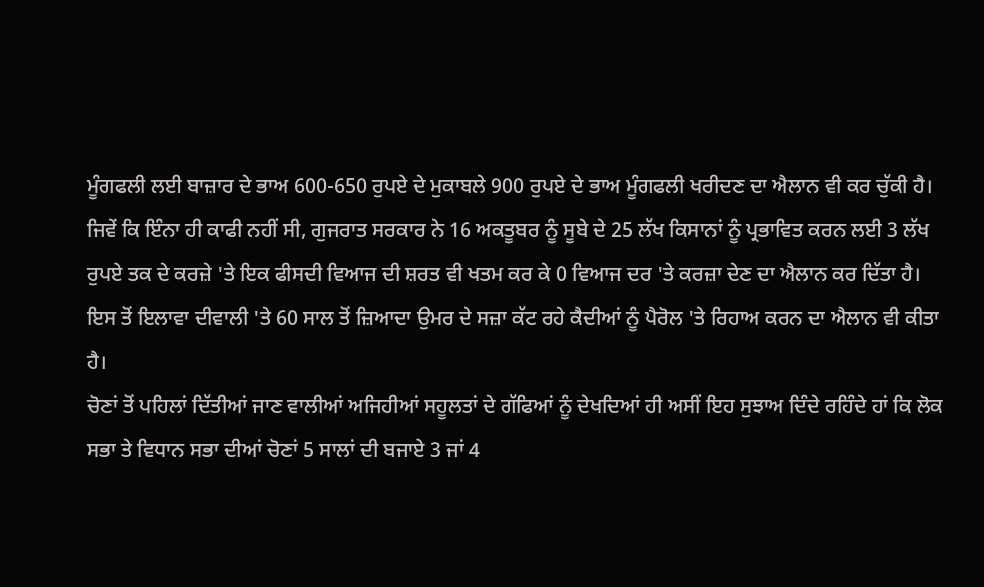ਮੂੰਗਫਲੀ ਲਈ ਬਾਜ਼ਾਰ ਦੇ ਭਾਅ 600-650 ਰੁਪਏ ਦੇ ਮੁਕਾਬਲੇ 900 ਰੁਪਏ ਦੇ ਭਾਅ ਮੂੰਗਫਲੀ ਖਰੀਦਣ ਦਾ ਐਲਾਨ ਵੀ ਕਰ ਚੁੱਕੀ ਹੈ।
ਜਿਵੇਂ ਕਿ ਇੰਨਾ ਹੀ ਕਾਫੀ ਨਹੀਂ ਸੀ, ਗੁਜਰਾਤ ਸਰਕਾਰ ਨੇ 16 ਅਕਤੂਬਰ ਨੂੰ ਸੂਬੇ ਦੇ 25 ਲੱਖ ਕਿਸਾਨਾਂ ਨੂੰ ਪ੍ਰਭਾਵਿਤ ਕਰਨ ਲਈ 3 ਲੱਖ ਰੁਪਏ ਤਕ ਦੇ ਕਰਜ਼ੇ 'ਤੇ ਇਕ ਫੀਸਦੀ ਵਿਆਜ ਦੀ ਸ਼ਰਤ ਵੀ ਖਤਮ ਕਰ ਕੇ 0 ਵਿਆਜ ਦਰ 'ਤੇ ਕਰਜ਼ਾ ਦੇਣ ਦਾ ਐਲਾਨ ਕਰ ਦਿੱਤਾ ਹੈ। ਇਸ ਤੋਂ ਇਲਾਵਾ ਦੀਵਾਲੀ 'ਤੇ 60 ਸਾਲ ਤੋਂ ਜ਼ਿਆਦਾ ਉਮਰ ਦੇ ਸਜ਼ਾ ਕੱਟ ਰਹੇ ਕੈਦੀਆਂ ਨੂੰ ਪੈਰੋਲ 'ਤੇ ਰਿਹਾਅ ਕਰਨ ਦਾ ਐਲਾਨ ਵੀ ਕੀਤਾ ਹੈ।
ਚੋਣਾਂ ਤੋਂ ਪਹਿਲਾਂ ਦਿੱਤੀਆਂ ਜਾਣ ਵਾਲੀਆਂ ਅਜਿਹੀਆਂ ਸਹੂਲਤਾਂ ਦੇ ਗੱਫਿਆਂ ਨੂੰ ਦੇਖਦਿਆਂ ਹੀ ਅਸੀਂ ਇਹ ਸੁਝਾਅ ਦਿੰਦੇ ਰਹਿੰਦੇ ਹਾਂ ਕਿ ਲੋਕ ਸਭਾ ਤੇ ਵਿਧਾਨ ਸਭਾ ਦੀਆਂ ਚੋਣਾਂ 5 ਸਾਲਾਂ ਦੀ ਬਜਾਏ 3 ਜਾਂ 4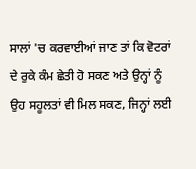ਸਾਲਾਂ 'ਚ ਕਰਵਾਈਆਂ ਜਾਣ ਤਾਂ ਕਿ ਵੋਟਰਾਂ ਦੇ ਰੁਕੇ ਕੰਮ ਛੇਤੀ ਹੋ ਸਕਣ ਅਤੇ ਉਨ੍ਹਾਂ ਨੂੰ ਉਹ ਸਹੂਲਤਾਂ ਵੀ ਮਿਲ ਸਕਣ, ਜਿਨ੍ਹਾਂ ਲਈ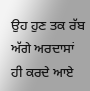ਉਹ ਹੁਣ ਤਕ ਰੱਬ ਅੱਗੇ ਅਰਦਾਸਾਂ ਹੀ ਕਰਦੇ ਆਏ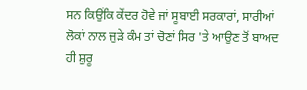ਸਨ ਕਿਉਂਕਿ ਕੇਂਦਰ ਹੋਵੇ ਜਾਂ ਸੂਬਾਈ ਸਰਕਾਰਾਂ, ਸਾਰੀਆਂ ਲੋਕਾਂ ਨਾਲ ਜੁੜੇ ਕੰਮ ਤਾਂ ਚੋਣਾਂ ਸਿਰ 'ਤੇ ਆਉਣ ਤੋਂ ਬਾਅਦ ਹੀ ਸ਼ੁਰੂ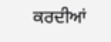ਕਰਦੀਆਂ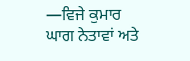—ਵਿਜੇ ਕੁਮਾਰ
ਘਾਗ ਨੇਤਾਵਾਂ ਅਤੇ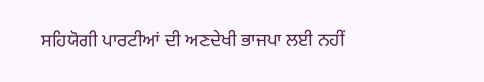ਸਹਿਯੋਗੀ ਪਾਰਟੀਆਂ ਦੀ ਅਣਦੇਖੀ ਭਾਜਪਾ ਲਈ ਨਹੀਂ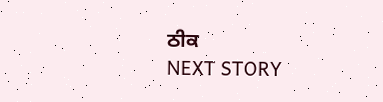ਠੀਕ
NEXT STORY